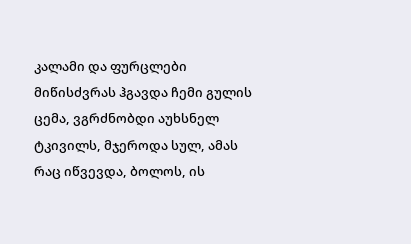კალამი და ფურცლები
მიწისძვრას ჰგავდა ჩემი გულის ცემა, ვგრძნობდი აუხსნელ ტკივილს, მჯეროდა სულ, ამას რაც იწვევდა, ბოლოს, ის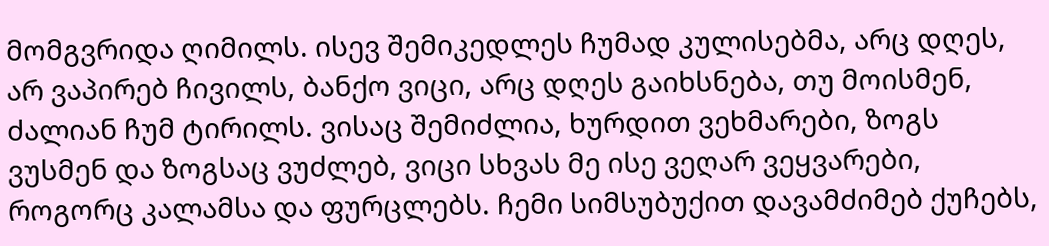მომგვრიდა ღიმილს. ისევ შემიკედლეს ჩუმად კულისებმა, არც დღეს, არ ვაპირებ ჩივილს, ბანქო ვიცი, არც დღეს გაიხსნება, თუ მოისმენ, ძალიან ჩუმ ტირილს. ვისაც შემიძლია, ხურდით ვეხმარები, ზოგს ვუსმენ და ზოგსაც ვუძლებ, ვიცი სხვას მე ისე ვეღარ ვეყვარები, როგორც კალამსა და ფურცლებს. ჩემი სიმსუბუქით დავამძიმებ ქუჩებს,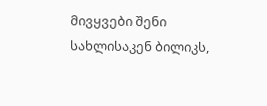მივყვები შენი სახლისაკენ ბილიკს,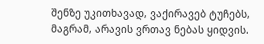შენზე უკითხავად, ვაქირავებ ტუჩებს, მაგრამ, არავის ვრთავ ნებას ყიდვის.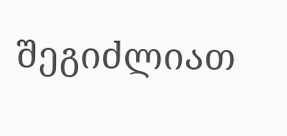შეგიძლიათ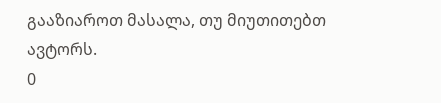გააზიაროთ მასალა, თუ მიუთითებთ ავტორს.
0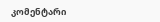კომენტარი